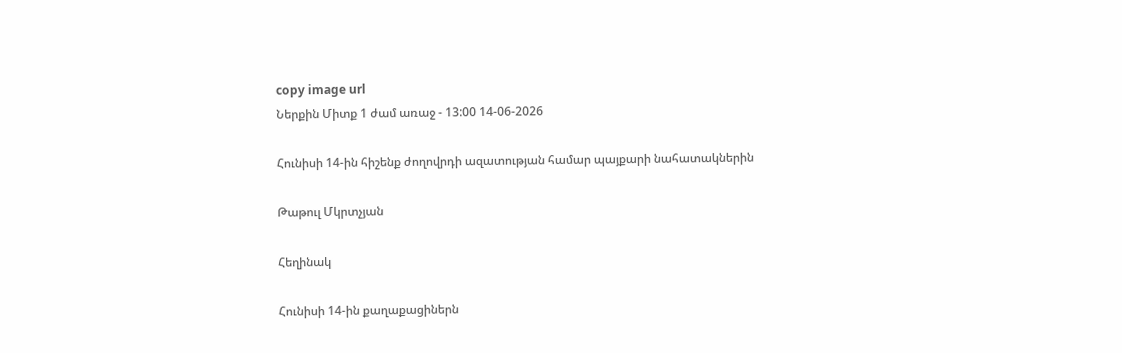copy image url
Ներքին Միտք 1 ժամ առաջ - 13:00 14-06-2026

Հունիսի 14-ին հիշենք ժողովրդի ազատության համար պայքարի նահատակներին

Թաթուլ Մկրտչյան

Հեղինակ

Հունիսի 14-ին քաղաքացիներն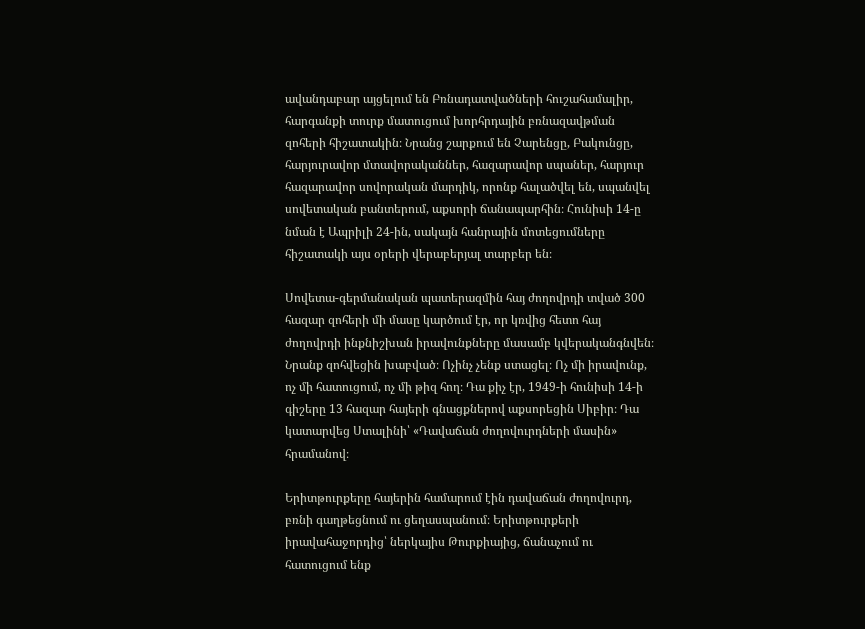ավանդաբար այցելում են Բռնադատվածների հուշահամալիր, հարգանքի տուրք մատուցում խորհրդային բռնազավթման զոհերի հիշատակին։ Նրանց շարքում են Չարենցը, Բակունցը, հարյուրավոր մտավորականներ, հազարավոր սպաներ, հարյուր հազարավոր սովորական մարդիկ, որոնք հալածվել են, սպանվել սովետական բանտերում, աքսորի ճանապարհին։ Հունիսի 14-ը նման է Ապրիլի 24-ին, սակայն հանրային մոտեցումները հիշատակի այս օրերի վերաբերյալ տարբեր են։

Սովետա-գերմանական պատերազմին հայ ժողովրդի տված 300 հազար զոհերի մի մասը կարծում էր, որ կռվից հետո հայ ժողովրդի ինքնիշխան իրավունքները մասամբ կվերականգնվեն։ Նրանք զոհվեցին խաբված։ Ոչինչ չենք ստացել։ Ոչ մի իրավունք, ոչ մի հատուցում, ոչ մի թիզ հող։ Դա քիչ էր, 1949-ի հունիսի 14-ի գիշերը 13 հազար հայերի գնացքներով աքսորեցին Սիբիր։ Դա կատարվեց Ստալինի՝ «Դավաճան ժողովուրդների մասին» հրամանով։

Երիտթուրքերը հայերին համարում էին դավաճան ժողովուրդ, բռնի գաղթեցնում ու ցեղասպանում։ Երիտթուրքերի իրավահաջորդից՝ ներկայիս Թուրքիայից, ճանաչում ու հատուցում ենք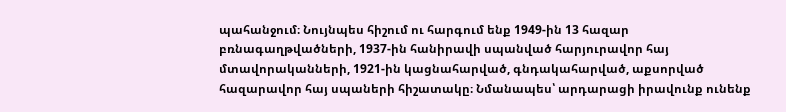պահանջում։ Նույնպես հիշում ու հարգում ենք 1949-ին 13 հազար բռնագաղթվածների, 1937-ին հանիրավի սպանված հարյուրավոր հայ մտավորականների, 1921-ին կացնահարված, գնդակահարված, աքսորված հազարավոր հայ սպաների հիշատակը։ Նմանապես՝ արդարացի իրավունք ունենք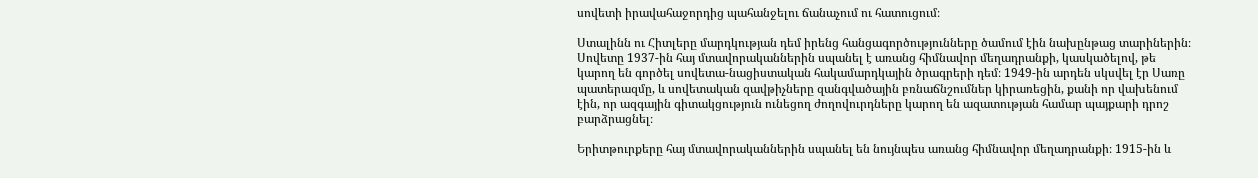սովետի իրավահաջորդից պահանջելու ճանաչում ու հատուցում։

Ստալինն ու Հիտլերը մարդկության դեմ իրենց հանցագործությունները ծամում էին նախընթաց տարիներին։ Սովետը 1937-ին հայ մտավորականներին սպանել է առանց հիմնավոր մեղադրանքի, կասկածելով, թե կարող են գործել սովետա-նացիստական հակամարդկային ծրագրերի դեմ։ 1949-ին արդեն սկսվել էր Սառը պատերազմը, և սովետական զավթիչները զանգվածային բռնաճնշումներ կիրառեցին, քանի որ վախենում էին, որ ազգային գիտակցություն ունեցող ժողովուրդները կարող են ազատության համար պայքարի դրոշ բարձրացնել։

Երիտթուրքերը հայ մտավորականներին սպանել են նույնպես առանց հիմնավոր մեղադրանքի։ 1915-ին և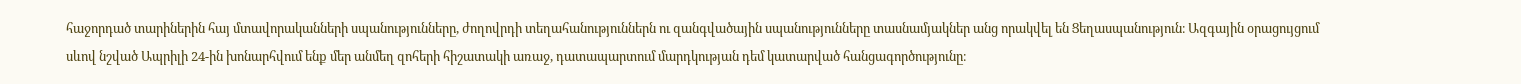հաջորդած տարիներին հայ մտավորականների սպանությունները, ժողովրդի տեղահանություններն ու զանգվածային սպանությունները տասնամյակներ անց որակվել են Ցեղասպանություն։ Ազգային օրացույցում սևով նշված Ապրիլի 24-ին խոնարհվում ենք մեր անմեղ զոհերի հիշատակի առաջ, դատապարտում մարդկության դեմ կատարված հանցագործությունը։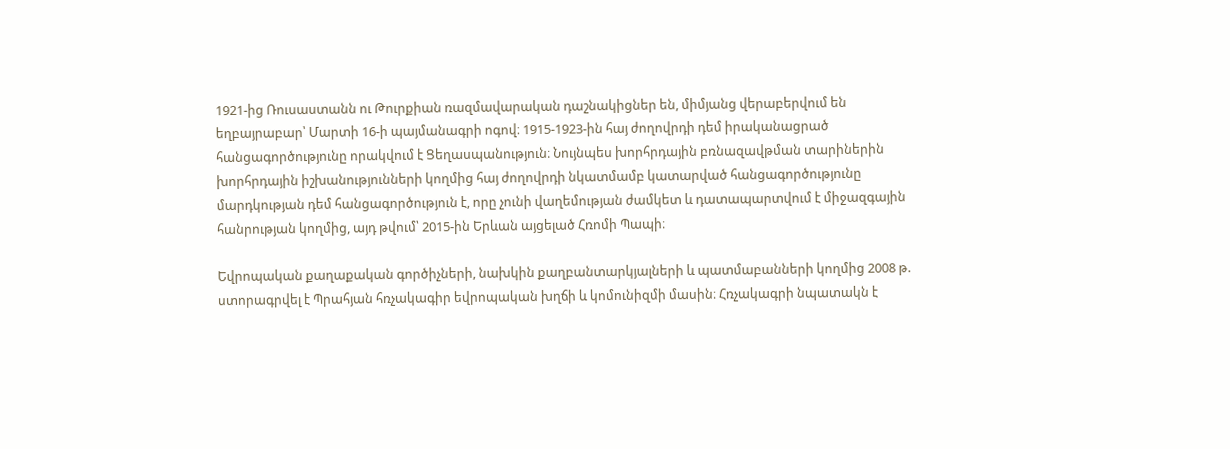1921-ից Ռուսաստանն ու Թուրքիան ռազմավարական դաշնակիցներ են, միմյանց վերաբերվում են եղբայրաբար՝ Մարտի 16-ի պայմանագրի ոգով։ 1915-1923-ին հայ ժողովրդի դեմ իրականացրած հանցագործությունը որակվում է Ցեղասպանություն։ Նույնպես խորհրդային բռնազավթման տարիներին խորհրդային իշխանությունների կողմից հայ ժողովրդի նկատմամբ կատարված հանցագործությունը մարդկության դեմ հանցագործություն է, որը չունի վաղեմության ժամկետ և դատապարտվում է միջազգային հանրության կողմից, այդ թվում՝ 2015-ին Երևան այցելած Հռոմի Պապի։

Եվրոպական քաղաքական գործիչների, նախկին քաղբանտարկյալների և պատմաբանների կողմից 2008 թ. ստորագրվել է Պրահյան հռչակագիր եվրոպական խղճի և կոմունիզմի մասին։ Հռչակագրի նպատակն է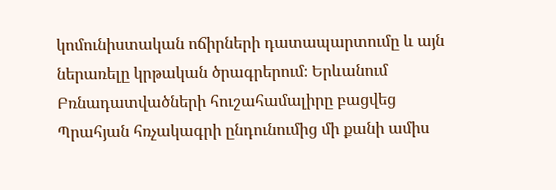կոմունիստական ոճիրների դատապարտումը և այն ներառելը կրթական ծրագրերում։ Երևանում Բռնադատվածների հուշահամալիրը բացվեց Պրահյան հռչակագրի ընդունումից մի քանի ամիս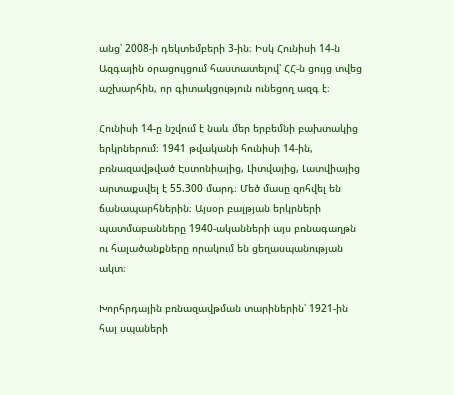անց՝ 2008-ի դեկտեմբերի 3-ին։ Իսկ Հունիսի 14-ն Ազգային օրացույցում հաստատելով՝ ՀՀ-ն ցույց տվեց աշխարհին, որ գիտակցություն ունեցող ազգ է։

Հունիսի 14-ը նշվում է նաև մեր երբեմնի բախտակից երկրներում։ 1941 թվականի հունիսի 14-ին, բռնազավթված Էստոնիայից, Լիտվայից, Լատվիայից արտաքսվել է 55.300 մարդ։ Մեծ մասը զոհվել են ճանապարհներին։ Այսօր բալթյան երկրների պատմաբանները 1940-ականների այս բռնագաղթն ու հալածանքները որակում են ցեղասպանության ակտ։

Խորհրդային բռնազավթման տարիներին՝ 1921-ին հայ սպաների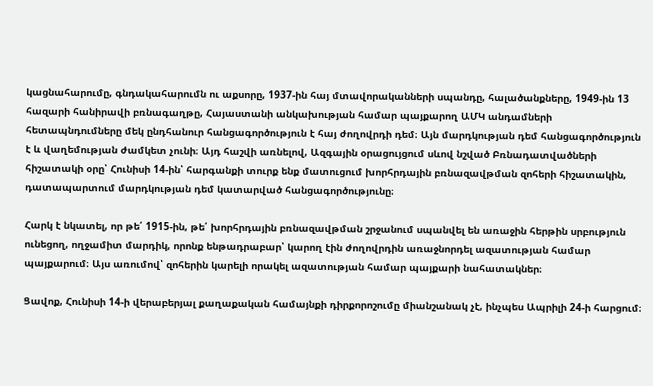կացնահարումը, գնդակահարումն ու աքսորը, 1937-ին հայ մտավորականների սպանդը, հալածանքները, 1949-ին 13 հազարի հանիրավի բռնագաղթը, Հայաստանի անկախության համար պայքարող ԱՄԿ անդամների հետապնդումները մեկ ընդհանուր հանցագործություն է հայ ժողովրդի դեմ։ Այն մարդկության դեմ հանցագործություն է և վաղեմության ժամկետ չունի։ Այդ հաշվի առնելով, Ազգային օրացույցում սևով նշված Բռնադատվածների հիշատակի օրը՝ Հունիսի 14-ին՝ հարգանքի տուրք ենք մատուցում խորհրդային բռնազավթման զոհերի հիշատակին, դատապարտում մարդկության դեմ կատարված հանցագործությունը։

Հարկ է նկատել, որ թե՛ 1915-ին, թե՛ խորհրդային բռնազավթման շրջանում սպանվել են առաջին հերթին սրբություն ունեցող, ողջամիտ մարդիկ, որոնք ենթադրաբար՝ կարող էին ժողովրդին առաջնորդել ազատության համար պայքարում։ Այս առումով՝ զոհերին կարելի որակել ազատության համար պայքարի նահատակներ։

Ցավոք, Հունիսի 14-ի վերաբերյալ քաղաքական համայնքի դիրքորոշումը միանշանակ չէ, ինչպես Ապրիլի 24-ի հարցում։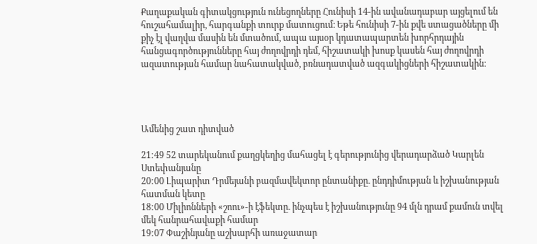Քաղաքական գիտակցություն ունեցողները Հունիսի 14-ին ավանադաբար այցելում են հուշահամալիր, հարգանքի տուրք մատուցում։ Եթե հունիսի 7-ին քվե ստացածները մի քիչ էլ վաղվա մասին են մտածում, ապա այսօր կդատապարտեն խորհրդային հանցագործությունները հայ ժողովրդի դեմ, հիշատակի խոսք կասեն հայ ժողովրդի ազատության համար նահատակված, բռնադատված ազգակիցների հիշատակին։




Ամենից շատ դիտված

21:49 52 տարեկանում քաղցկեղից մահացել է գերությունից վերադարձած Կարլեն Ստեփանյանը
20:00 Լիպարիտ Դրմեյանի բազմավեկտոր ընտանիքը. ընդդիմության և իշխանության հատման կետը
18:00 Միլիոնների «շոու»-ի էֆեկտը. ինչպես է իշխանությունը 94 մլն դրամ քամուն տվել մեկ հանրահավաքի համար
19:07 Փաշինյանը աշխարհի առաջատար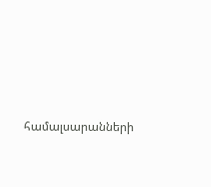համալսարանների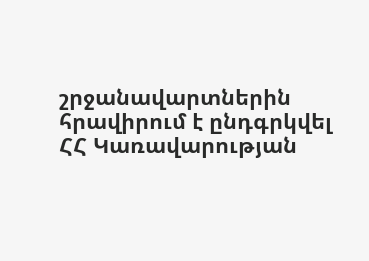շրջանավարտներին հրավիրում է ընդգրկվել ՀՀ Կառավարության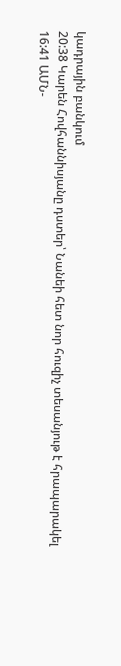կադրային բանկում
20:38 Կարեն Հովհաննիսյանը դստեր՝ Նանեի հետ նոր հուզիչ տեսանյութ է հրապարակել
16:41 ԱՄՆ-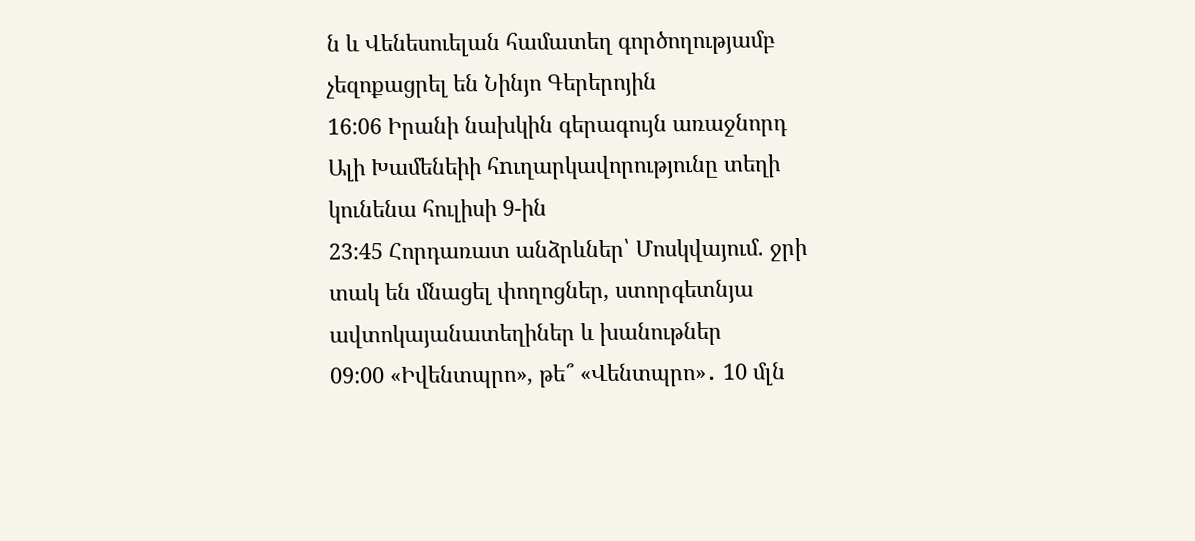ն և Վենեսուելան համատեղ գործողությամբ չեզոքացրել են Նինյո Գերերոյին
16:06 Իրանի նախկին գերագույն առաջնորդ Ալի Խամենեիի հnւղարկավորությունը տեղի կունենա հուլիսի 9-ին
23:45 Հորդառատ անձրևներ՝ Մոսկվայում. ջրի տակ են մնացել փողոցներ, ստորգետնյա ավտոկայանատեղիներ և խանութներ
09:00 «Իվենտպրո», թե՞ «Վենտպրո»․ 10 մլն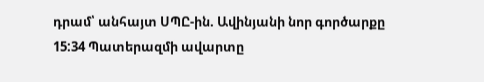դրամ՝ անհայտ ՍՊԸ-ին. Ավինյանի նոր գործարքը
15:34 Պատերազմի ավարտը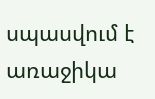սպասվում է առաջիկա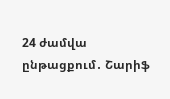24 ժամվա ընթացքում․ Շարիֆ